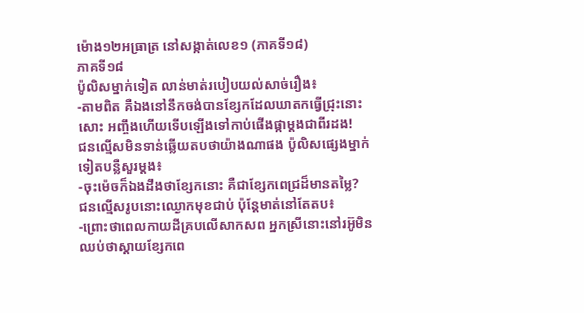ម៉ោង១២អធ្រាត្រ នៅសង្កាត់លេខ១ (ភាគទី១៨)
ភាគទី១៨
ប៉ូលិសម្នាក់ទៀត លាន់មាត់របៀបយល់សាច់រឿង៖
-តាមពិត គឺឯងនៅនឹកចង់បានខ្សែកដែលឃាតកធ្វើជ្រុះនោះសោះ អញ្ចឹងហើយទើបឡើងទៅកាប់ផើងផ្កាម្ដងជាពីរដង!
ជនល្មើសមិនទាន់ឆ្លើយតបថាយ៉ាងណាផង ប៉ូលិសផ្សេងម្នាក់ទៀតបន្លឺសួរម្ដង៖
-ចុះម៉េចក៏ឯងដឹងថាខ្សែកនោះ គឺជាខ្សែកពេជ្រដ៏មានតម្លៃ?
ជនល្មើសរូបនោះឈ្ងោកមុខជាប់ ប៉ុន្តែមាត់នៅតែតប៖
-ព្រោះថាពេលកាយដីគ្របលើសាកសព អ្នកស្រីនោះនៅរអ៊ូមិនឈប់ថាស្ដាយខ្សែកពេ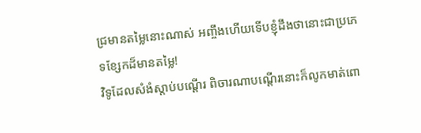ជ្រមានតម្លៃនោះណាស់ អញ្ចឹងហើយទើបខ្ញុំដឹងថានោះជាប្រភេទខ្សែកដ៏មានតម្លៃ!
វិទូដែលសំងំស្ដាប់បណ្ដើរ ពិចារណាបណ្ដើរនោះក៏លូកមាត់ពោ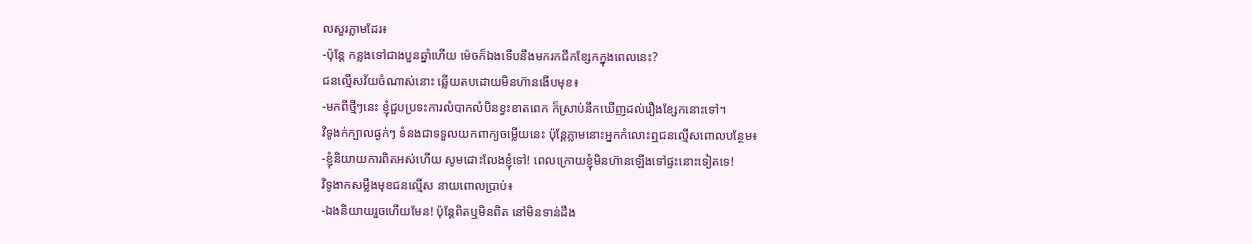លសួរភ្លាមដែរ៖
-ប៉ុន្តែ កន្លងទៅជាងបួនឆ្នាំហើយ ម៉េចក៏ឯងទើបនឹងមករកជីកខ្សែកក្នុងពេលនេះ?
ជនល្មើសវ័យចំណាស់នោះ ឆ្លើយតបដោយមិនហ៊ានងើបមុខ៖
-មកពីថ្មីៗនេះ ខ្ញុំជួបប្រទះការលំបាកលំបិនខ្វះខាតពេក ក៏ស្រាប់នឹកឃើញដល់រឿងខ្សែកនោះទៅ។
វិទូងក់ក្បាលផ្ងក់ៗ ទំនងជាទទួលយកពាក្យចម្លើយនេះ ប៉ុន្តែភ្លាមនោះអ្នកកំលោះឮជនល្មើសពោលបន្ថែម៖
-ខ្ញុំនិយាយការពិតអស់ហើយ សូមដោះលែងខ្ញុំទៅ! ពេលក្រោយខ្ញុំមិនហ៊ានឡើងទៅផ្ទះនោះទៀតទេ!
វិទូងាកសម្លឹងមុខជនល្មើស នាយពោលប្រាប់៖
-ឯងនិយាយរួចហើយមែន! ប៉ុន្តែពិតឬមិនពិត នៅមិនទាន់ដឹង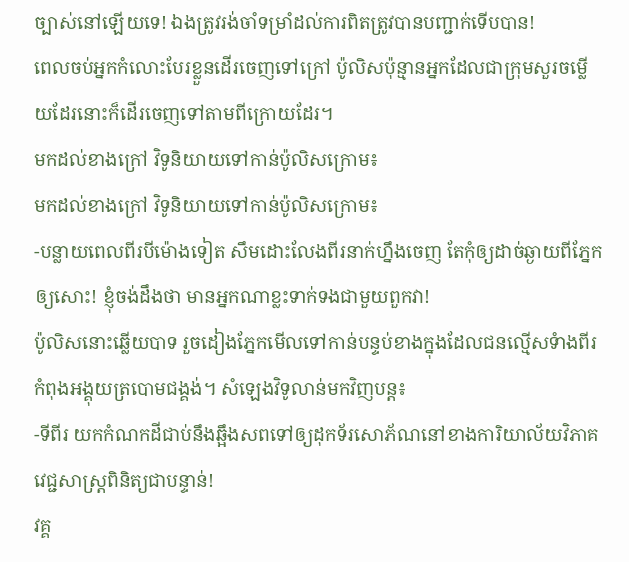ច្បាស់នៅឡើយទេ! ឯងត្រូវរង់ចាំទម្រាំដល់ការពិតត្រូវបានបញ្ជាក់ទើបបាន!
ពេលចប់អ្នកកំលោះបែរខ្លួនដើរចេញទៅក្រៅ ប៉ូលិសប៉ុន្មានអ្នកដែលជាក្រុមសួរចម្លើយដែរនោះក៏ដើរចេញទៅតាមពីក្រោយដែរ។
មកដល់ខាងក្រៅ វិទូនិយាយទៅកាន់ប៉ូលិសក្រោម៖
មកដល់ខាងក្រៅ វិទូនិយាយទៅកាន់ប៉ូលិសក្រោម៖
-បន្លាយពេលពីរបីម៉ោងទៀត សឹមដោះលែងពីរនាក់ហ្នឹងចេញ តែកុំឲ្យដាច់ឆ្ងាយពីភ្នែកឲ្យសោះ! ខ្ញុំចង់ដឹងថា មានអ្នកណាខ្លះទាក់ទងជាមួយពួកវា!
ប៉ូលិសនោះឆ្លើយបាទ រួចដៀងភ្នែកមើលទៅកាន់បន្ទប់ខាងក្នុងដែលជនល្មើសទំាងពីរកំពុងអង្គុយត្របោមជង្គង់។ សំឡេងវិទូលាន់មកវិញបន្ត៖
-ទីពីរ យកកំណកដីជាប់នឹងឆ្អឹងសពទៅឲ្យដុកទ័រសោភ័ណនៅខាងការិយាល័យវិភាគវេជ្ជសាស្ត្រពិនិត្យជាបន្ទាន់!
វគ្គ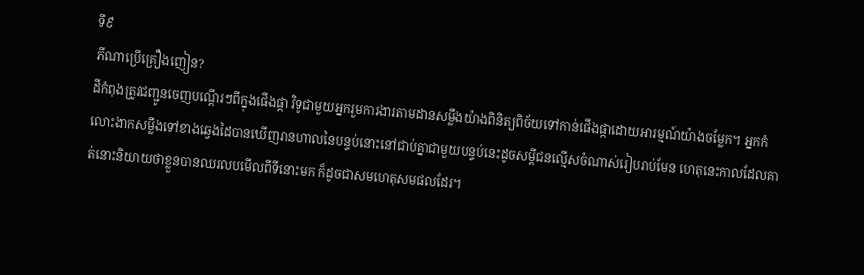ទី៩
ភីណាប្រើគ្រឿងញៀន?
ដីកំពុងត្រូវជញ្ជូនចេញបណ្ដើរៗពីក្នុងផើងផ្កា វិទូជាមួយអ្នករួមការងារតាមដានសម្លឹងយ៉ាងពិនិត្យពិច័យទៅកាន់ផើងផ្កាដោយអារម្មណ៍យ៉ាងចម្លែក។ អ្នកកំលោះងាកសម្លឹងទៅខាងឆ្វេងដៃបានឃើញរានហាលនៃបន្ទប់នោះនៅជាប់គ្នាជាមួយបន្ទប់នេះដូចសម្ដីជនល្មើសចំណាស់រៀបរាប់មែន ហេតុនេះកាលដែលគាត់នោះនិយាយថាខ្លួនបានឈរលបមើលពីទីនោះមក ក៏ដូចជាសមហេតុសមផលដែរ។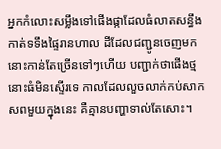អ្នកកំលោះសម្លឹងទៅផើងផ្កាដែលធំលាតសន្ធឹងកាត់ទទឹងផ្ទៃរានហាល ដីដែលជញ្ជូនចេញមកនោះកាន់តែច្រើនទៅៗហើយ បញ្ជាក់ថាផើងថ្មនោះធំមិនស្ទើរទេ កាលដែលលួចលាក់កប់សាកសពមួយក្នុងនេះ គឺគ្មានបញ្ហាទាល់តែសោះ។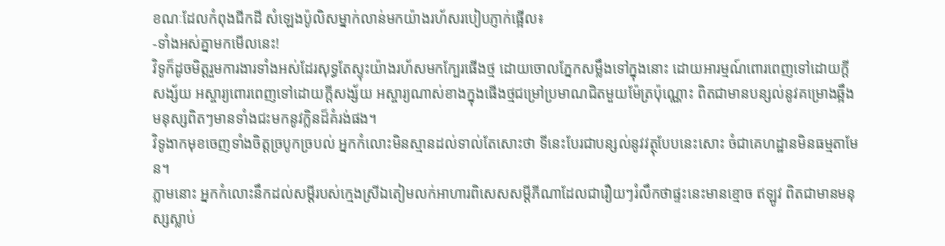ខណៈដែលកំពុងជីកដី សំឡេងប៉ូលិសម្នាក់លាន់មកយ៉ាងរហ័សរបៀបភ្ញាក់ផ្អើល៖
-ទាំងអស់គ្នាមកមើលនេះ!
វិទូក៏ដូចមិត្តរួមការងារទាំងអស់ដែរសុទ្ធតែស្ទុះយ៉ាងរហ័សមកក្បែរផើងថ្ម ដោយចោលភ្នែកសម្លឹងទៅក្នុងនោះ ដោយអារម្មណ៍ពោរពេញទៅដោយក្ដីសង្ស័យ អស្ចារ្យពោរពេញទៅដោយក្ដីសង្ស័យ អស្ចារ្យណាស់ខាងក្នុងផើងថ្មជម្រៅប្រមាណជិតមួយម៉ែត្រប៉ុណ្ណោះ ពិតជាមានបន្សល់នូវគម្រោងឆ្អឹងមនុស្សពិតៗមានទាំងជះមកនូវក្លិនដ៏គំរង់ផង។
វិទូងាកមុខចេញទាំងចិត្តច្របូកច្របល់ អ្នកកំលោះមិនស្មានដល់ទាល់តែសោះថា ទីនេះបែរជាបន្សល់នូវវត្ថុបែបនេះសោះ ចំជាគេហដ្ឋានមិនធម្មតាមែន។
ភ្លាមនោះ អ្នកកំលោះនឹកដល់សម្ដីរបស់ក្មេងស្រីឯតៀមលក់អាហារពិសេសសម្ដីភីណាដែលជារឿយៗរំលឹកថាផ្ទះនេះមានខ្មោច ឥឡូវ ពិតជាមានមនុស្សស្លាប់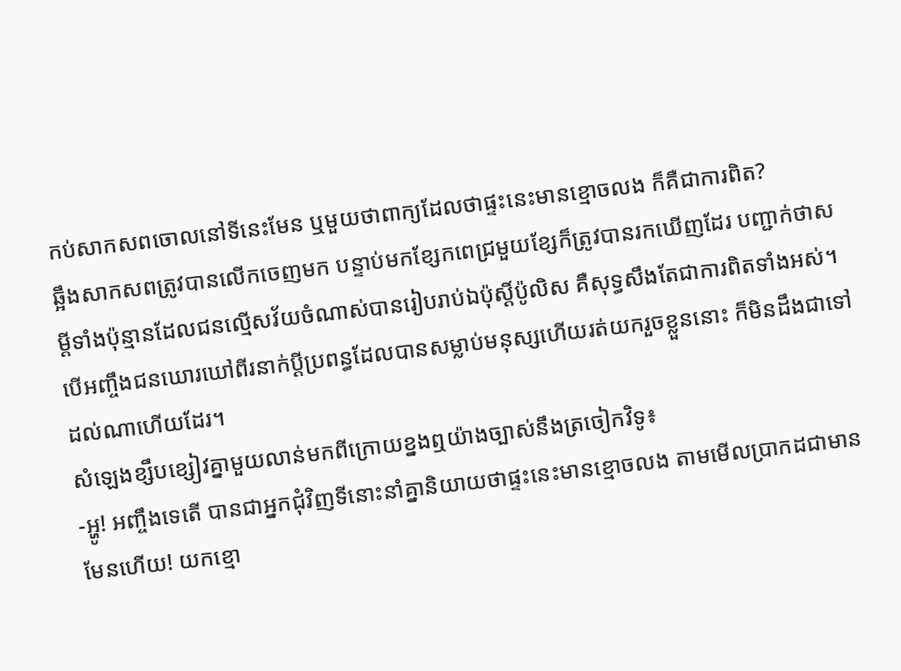កប់សាកសពចោលនៅទីនេះមែន ឬមួយថាពាក្យដែលថាផ្ទះនេះមានខ្មោចលង ក៏គឺជាការពិត?
ឆ្អឹងសាកសពត្រូវបានលើកចេញមក បន្ទាប់មកខ្សែកពេជ្រមួយខ្សែក៏ត្រូវបានរកឃើញដែរ បញ្ជាក់ថាសម្ដីទាំងប៉ុន្មានដែលជនល្មើសវ័យចំណាស់បានរៀបរាប់ឯប៉ុស្តិ៍ប៉ូលិស គឺសុទ្ធសឹងតែជាការពិតទាំងអស់។ បើអញ្ចឹងជនឃោរឃៅពីរនាក់ប្ដីប្រពន្ធដែលបានសម្លាប់មនុស្សហើយរត់យករួចខ្លួននោះ ក៏មិនដឹងជាទៅដល់ណាហើយដែរ។
សំឡេងខ្សឹបខ្សៀវគ្នាមួយលាន់មកពីក្រោយខ្នងឮយ៉ាងច្បាស់នឹងត្រចៀកវិទូ៖
-អ្ហូ! អញ្ចឹងទេតើ បានជាអ្នកជុំវិញទីនោះនាំគ្នានិយាយថាផ្ទះនេះមានខ្មោចលង តាមមើលប្រាកដជាមានមែនហើយ! យកខ្មោ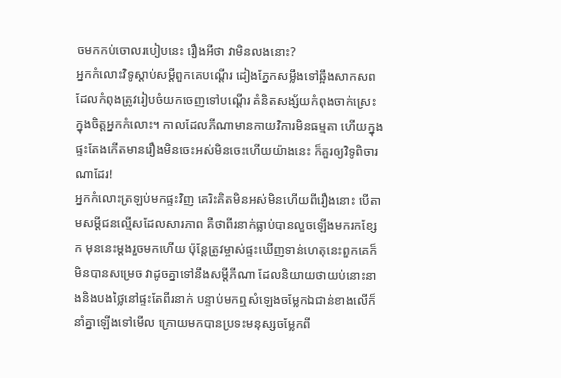ចមកកប់ចោលរបៀបនេះ រឿងអីថា វាមិនលងនោះ?
អ្នកកំលោះវិទូស្ដាប់សម្ដីពួកគេបណ្ដើរ ដៀងភ្នែកសម្លឹងទៅឆ្អឹងសាកសពដែលកំពុងត្រូវរៀបចំយកចេញទៅបណ្ដើរ គំនិតសង្ស័យកំពុងចាក់ស្រេះក្នុងចិត្តអ្នកកំលោះ។ កាលដែលភីណាមានកាយវិការមិនធម្មតា ហើយក្នុងផ្ទះតែងកើតមានរឿងមិនចេះអស់មិនចេះហើយយ៉ាងនេះ ក៏គួរឲ្យវិទូពិចារណាដែរ!
អ្នកកំលោះត្រឡប់មកផ្ទះវិញ គេរិះគិតមិនអស់មិនហើយពីរឿងនោះ បើតាមសម្ដីជនល្មើសដែលសារភាព គឺថាពីរនាក់ធ្លាប់បានលួចឡើងមករកខ្សែក មុននេះម្ដងរួចមកហើយ ប៉ុន្តែត្រូវម្ចាស់ផ្ទះឃើញទាន់ហេតុនេះពួកគេក៏មិនបានសម្រេច វាដូចគ្នាទៅនឹងសម្ដីភីណា ដែលនិយាយថាយប់នោះនាងនិងបងថ្លៃនៅផ្ទះតែពីរនាក់ បន្ទាប់មកឮសំឡេងចម្លែកឯជាន់ខាងលើក៏នាំគ្នាឡើងទៅមើល ក្រោយមកបានប្រទះមនុស្សចម្លែកពី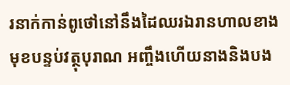រនាក់កាន់ពូថៅនៅនឹងដៃឈរឯរានហាលខាងមុខបន្ទប់វត្ថុបុរាណ អញ្ចឹងហើយនាងនិងបង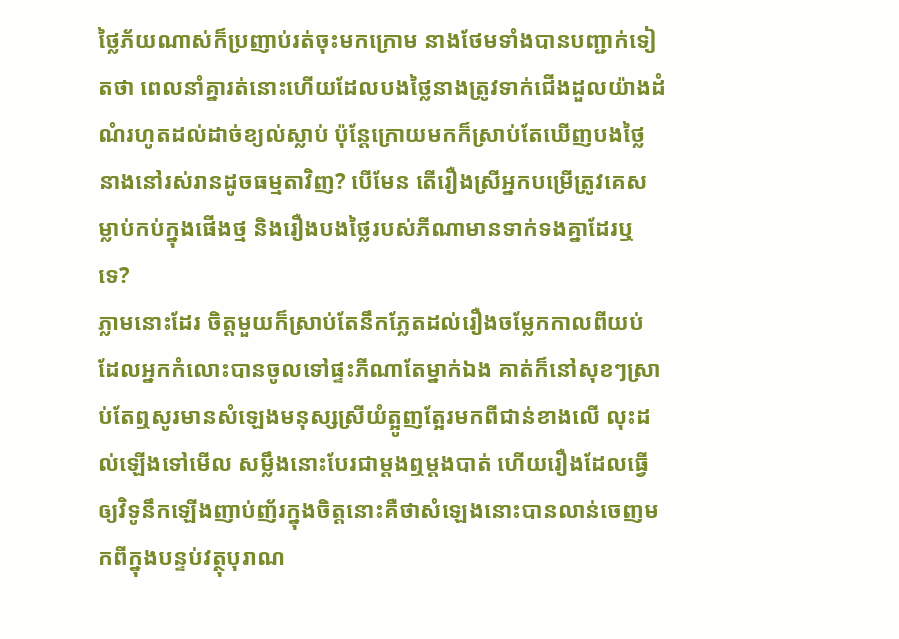ថ្លៃភ័យណាស់ក៏ប្រញាប់រត់ចុះមកក្រោម នាងថែមទាំងបានបញ្ជាក់ទៀតថា ពេលនាំគ្នារត់នោះហើយដែលបងថ្លៃនាងត្រូវទាក់ជើងដួលយ៉ាងដំណំរហូតដល់ដាច់ខ្យល់ស្លាប់ ប៉ុន្តែក្រោយមកក៏ស្រាប់តែឃើញបងថ្លៃនាងនៅរស់រានដូចធម្មតាវិញ? បើមែន តើរឿងស្រីអ្នកបម្រើត្រូវគេសម្លាប់កប់ក្នុងផើងថ្ម និងរឿងបងថ្លៃរបស់ភីណាមានទាក់ទងគ្នាដែរឬទេ?
ភ្លាមនោះដែរ ចិត្តមួយក៏ស្រាប់តែនឹកភ្លែតដល់រឿងចម្លែកកាលពីយប់ដែលអ្នកកំលោះបានចូលទៅផ្ទះភីណាតែម្នាក់ឯង គាត់ក៏នៅសុខៗស្រាប់តែឮសូរមានសំឡេងមនុស្សស្រីយំត្អូញត្អែរមកពីជាន់ខាងលើ លុះដល់ឡើងទៅមើល សម្លឹងនោះបែរជាម្ដងឮម្ដងបាត់ ហើយរឿងដែលធ្វើឲ្យវិទូនឹកឡើងញាប់ញ័រក្នុងចិត្តនោះគឺថាសំឡេងនោះបានលាន់ចេញមកពីក្នុងបន្ទប់វត្ថុបុរាណ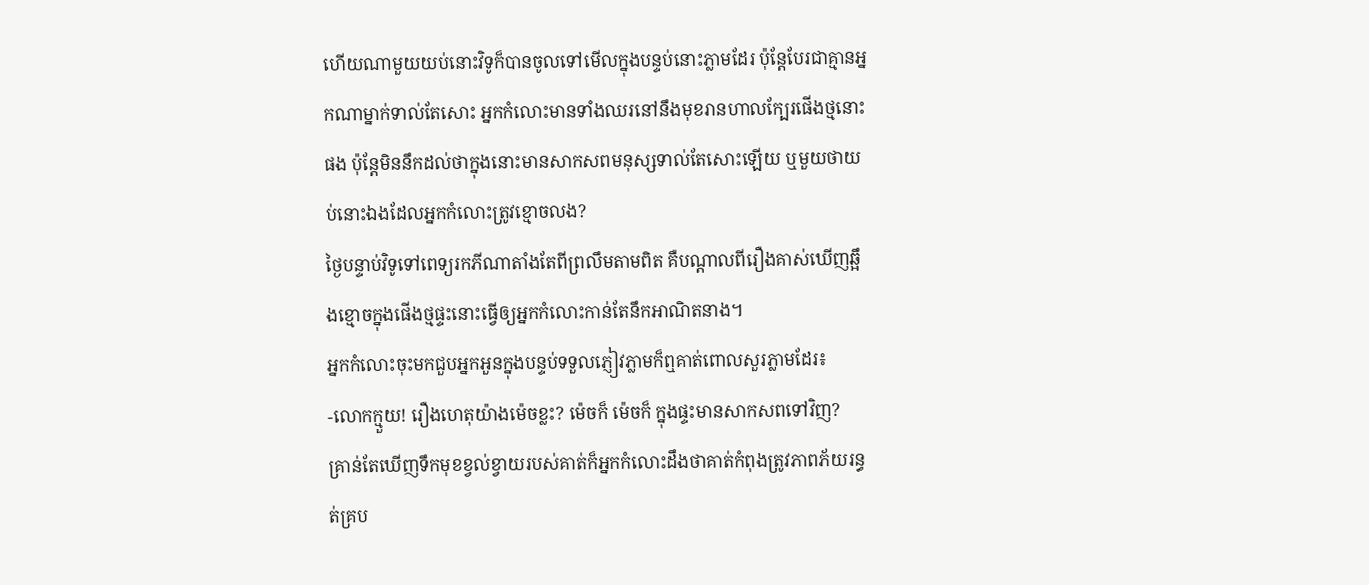ហើយណាមួយយប់នោះវិទូក៏បានចូលទៅមើលក្នុងបន្ទប់នោះភ្លាមដែរ ប៉ុន្តែបែរជាគ្មានអ្នកណាម្នាក់ទាល់តែសោះ អ្នកកំលោះមានទាំងឈរនៅនឹងមុខរានហាលក្បែរផើងថ្មនោះផង ប៉ុន្តែមិននឹកដល់ថាក្នុងនោះមានសាកសពមនុស្សទាល់តែសោះឡើយ ឬមួយថាយប់នោះឯងដែលអ្នកកំលោះត្រូវខ្មោចលង?
ថ្ងៃបន្ទាប់វិទូទៅពេទ្យរកភីណាតាំងតែពីព្រលឹមតាមពិត គឺបណ្ដាលពីរឿងគាស់ឃើញឆ្អឹងខ្មោចក្នុងផើងថ្មផ្ទះនោះធ្វើឲ្យអ្នកកំលោះកាន់តែនឹកអាណិតនាង។
អ្នកកំលោះចុះមកជួបអ្នកអួនក្នុងបន្ទប់ទទួលភ្ញៀវភ្លាមក៏ឮគាត់ពោលសួរភ្លាមដែរ៖
-លោកក្មួយ! រឿងហេតុយ៉ាងម៉េចខ្លះ? ម៉េចក៏ ម៉េចក៏ ក្នុងផ្ទះមានសាកសពទៅវិញ?
គ្រាន់តែឃើញទឹកមុខខ្វល់ខ្វាយរបស់គាត់ក៏អ្នកកំលោះដឹងថាគាត់កំពុងត្រូវភាពភ័យរន្ធត់គ្រប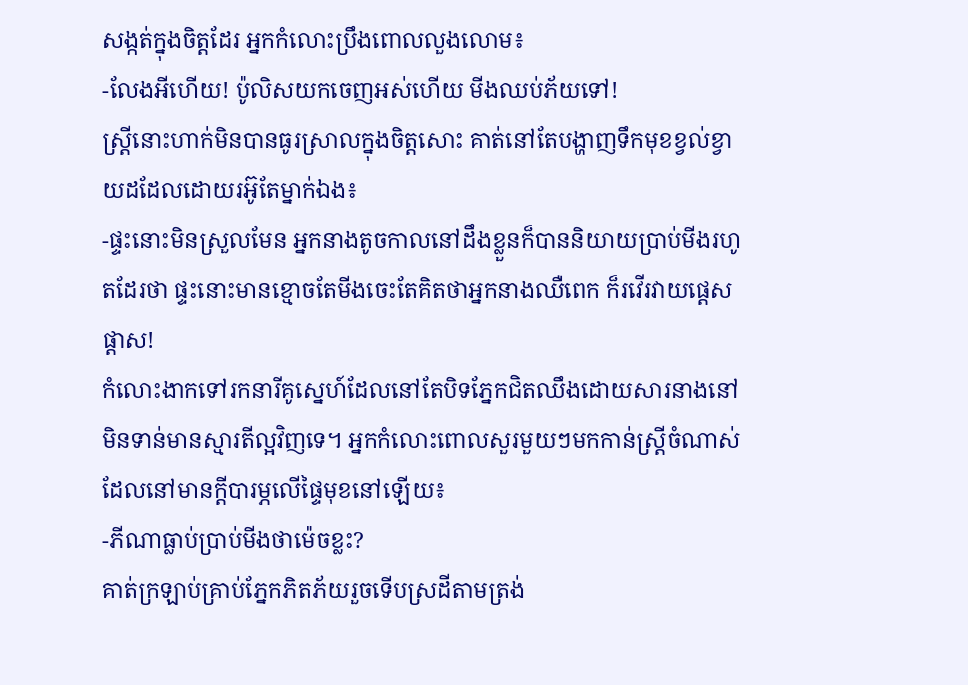សង្កត់ក្នុងចិត្តដែរ អ្នកកំលោះប្រឹងពោលលួងលោម៖
-លែងអីហើយ! ប៉ូលិសយកចេញអស់ហើយ មីងឈប់ភ័យទៅ!
ស្ត្រីនោះហាក់មិនបានធូរស្រាលក្នុងចិត្តសោះ គាត់នៅតែបង្ហាញទឹកមុខខ្វល់ខ្វាយដដែលដោយរអ៊ូតែម្នាក់ឯង៖
-ផ្ទះនោះមិនស្រួលមែន អ្នកនាងតូចកាលនៅដឹងខ្លួនក៏បាននិយាយប្រាប់មីងរហូតដែរថា ផ្ទះនោះមានខ្មោចតែមីងចេះតែគិតថាអ្នកនាងឈឺពេក ក៏រវើរវាយផ្ដេសផ្ដាស!
កំលោះងាកទៅរកនារីគូស្នេហ៍ដែលនៅតែបិទភ្នែកជិតឈឹងដោយសារនាងនៅមិនទាន់មានស្មារតីល្អវិញទេ។ អ្នកកំលោះពោលសួរមួយៗមកកាន់ស្ត្រីចំណាស់ដែលនៅមានក្តីបារម្ភលើផ្ទៃមុខនៅឡើយ៖
-ភីណាធ្លាប់ប្រាប់មីងថាម៉េចខ្លះ?
គាត់ក្រឡាប់គ្រាប់ភ្នែកភិតភ័យរួចទើបស្រដីតាមត្រង់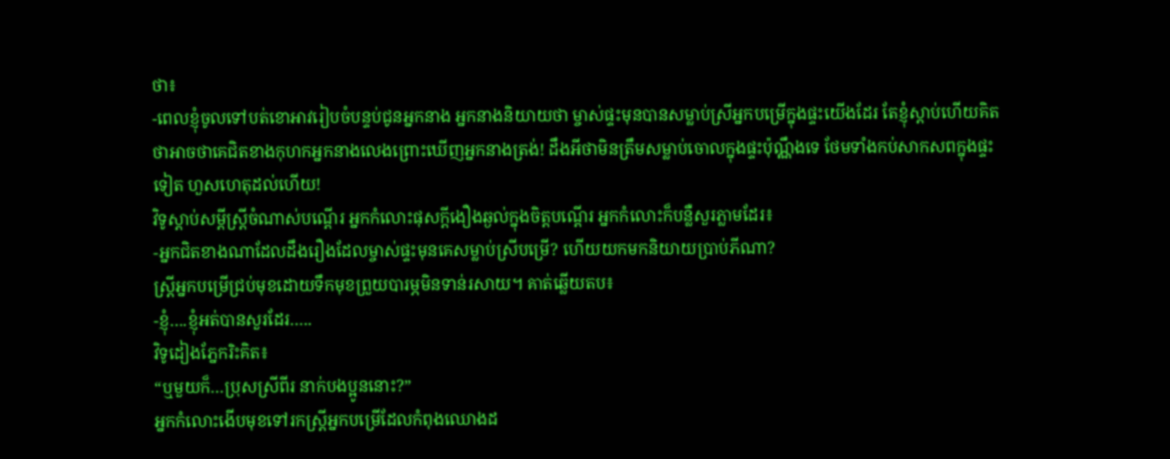ថា៖
-ពេលខ្ញុំចូលទៅបត់ខោអាវរៀបចំបន្ទប់ជូនអ្នកនាង អ្នកនាងនិយាយថា ម្ចាស់ផ្ទះមុនបានសម្លាប់ស្រីអ្នកបម្រើក្នុងផ្ទះយើងដែរ តែខ្ញុំស្តាប់ហើយគិតថាអាចថាគេជិតខាងកុហកអ្នកនាងលេងព្រោះឃើញអ្នកនាងត្រង់! ដឹងអីថាមិនត្រឹមសម្លាប់ចោលក្នុងផ្ទះប៉ុណ្ណឹងទេ ថែមទាំងកប់សាកសពក្នុងផ្ទះទៀត ហួសហេតុដល់ហើយ!
វិទូស្ដាប់សម្ដីស្ត្រីចំណាស់បណ្ដើរ អ្នកកំលោះផុសក្ដីងឿងឆ្ងល់ក្នុងចិត្តបណ្ដើរ អ្នកកំលោះក៏បន្លឺសួរភ្លាមដែរ៖
-អ្នកជិតខាងណាដែលដឹងរឿងដែលម្ចាស់ផ្ទះមុនគេសម្លាប់ស្រីបម្រើ? ហើយយកមកនិយាយប្រាប់ភីណា?
ស្ត្រីអ្នកបម្រើជ្រប់មុខដោយទឹកមុខព្រួយបារម្ភមិនទាន់រសាយ។ គាត់ឆ្លើយតប៖
-ខ្ញុំ….ខ្ញុំអត់បានសួរដែរ…..
វិទូដៀងភ្នែករិះគិត៖
“ឬមួយក៏…ប្រុសស្រីពីរ នាក់បងប្អូននោះ?”
អ្នកកំលោះងើបមុខទៅរកស្ត្រីអ្នកបម្រើដែលកំពុងឈោងដ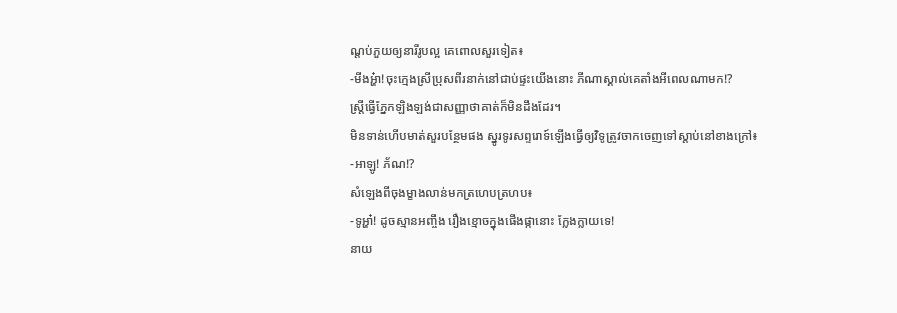ណ្ដប់ភួយឲ្យនារីរូបល្អ គេពោលសួរទៀត៖
-មីងអ្ហ៎ា!ចុះក្មេងស្រីប្រុសពីរនាក់នៅជាប់ផ្ទះយើងនោះ ភីណាស្គាល់គេតាំងអីពេលណាមក!?
ស្ត្រីធ្វើភ្នែកឡិងឡង់ជាសញ្ញាថាគាត់ក៏មិនដឹងដែរ។
មិនទាន់ហើបមាត់សួរបន្ថែមផង ស្នូរទូរសព្ទរោទ៍ឡើងធ្វើឲ្យវិទូត្រូវចាកចេញទៅស្តាប់នៅខាងក្រៅ៖
-អាឡូ! ភ័ណ!?
សំឡេងពីចុងម្ខាងលាន់មកត្រហេបត្រហប៖
-ទូអ្ហា៎! ដូចស្មានអញ្ចឹង រឿងខ្មោចក្នុងផើងផ្កានោះ ក្លែងក្លាយទេ!
នាយ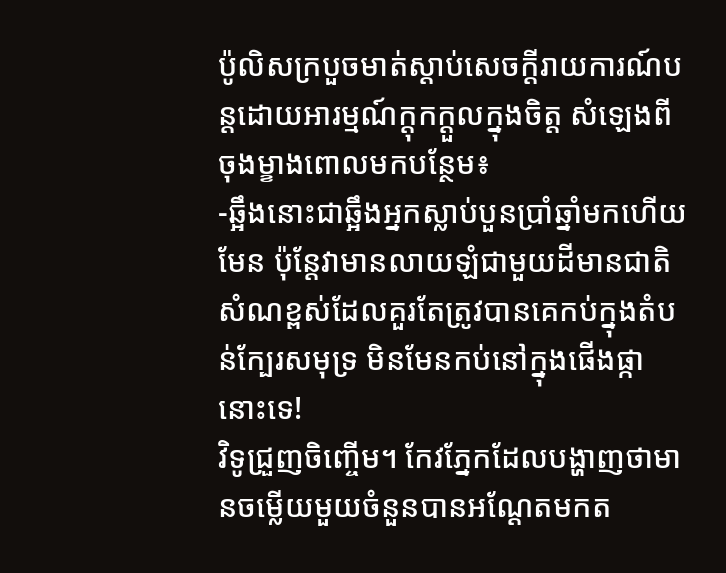ប៉ូលិសក្របួចមាត់ស្ដាប់សេចក្ដីរាយការណ៍បន្តដោយអារម្មណ៍ក្ដុកក្ដួលក្នុងចិត្ត សំឡេងពីចុងម្ខាងពោលមកបន្ថែម៖
-ឆ្អឹងនោះជាឆ្អឹងអ្នកស្លាប់បួនប្រាំឆ្នាំមកហើយមែន ប៉ុន្តែវាមានលាយឡំជាមួយដីមានជាតិសំណខ្ពស់ដែលគួរតែត្រូវបានគេកប់ក្នុងតំបន់ក្បែរសមុទ្រ មិនមែនកប់នៅក្នុងផើងផ្កានោះទេ!
វិទូជ្រួញចិញ្ចើម។ កែវភ្នែកដែលបង្ហាញថាមានចម្លើយមួយចំនួនបានអណ្ដែតមកត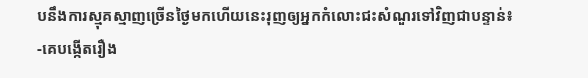បនឹងការស្មុគស្មាញច្រើនថ្ងៃមកហើយនេះរុញឲ្យអ្នកកំលោះជះសំណួរទៅវិញជាបន្ទាន់៖
-គេបង្កើតរឿង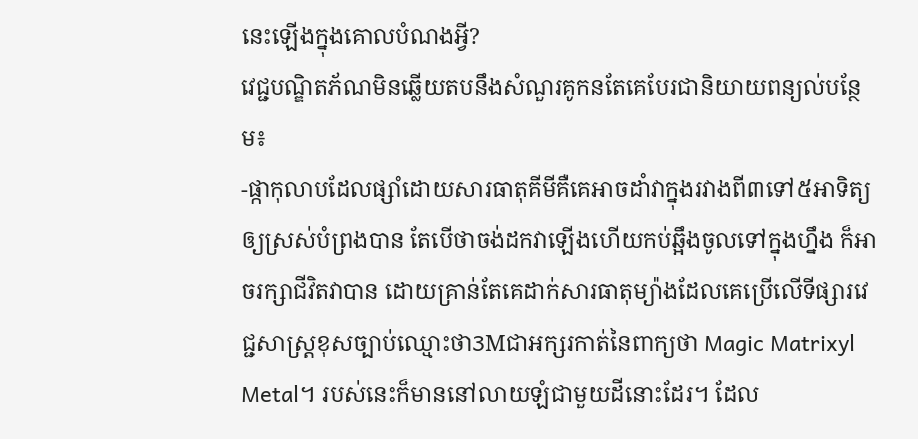នេះឡើងក្នុងគោលបំណងអ្វី?
វេជ្ជបណ្ឌិតភ័ណមិនឆ្លើយតបនឹងសំណួរគូកនតែគេបែរជានិយាយពន្យល់បន្ថែម៖
-ផ្កាកុលាបដែលផ្សាំដោយសារធាតុគីមីគឺគេអាចដាំវាក្នុងរវាងពី៣ទៅ៥អាទិត្យឲ្យស្រស់បំព្រងបាន តែបើថាចង់ដកវាឡើងហើយកប់ឆ្អឹងចូលទៅក្នុងហ្នឹង ក៏អាចរក្សាជីវិតវាបាន ដោយគ្រាន់តែគេដាក់សារធាតុម្យ៉ាងដែលគេប្រើលើទីផ្សារវេជ្ជសាស្ត្រខុសច្បាប់ឈ្មោះថា3Mជាអក្សរកាត់នៃពាក្យថា Magic Matrixyl Metal។ របស់នេះក៏មាននៅលាយឡំជាមួយដីនោះដែរ។ ដែល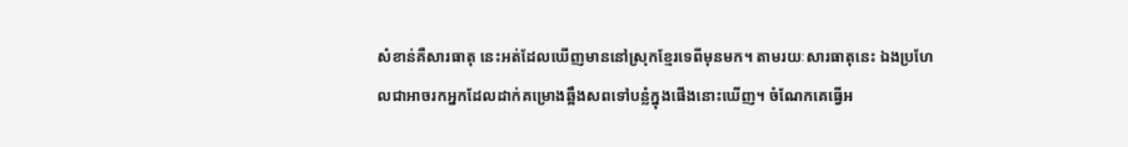សំខាន់គឺសារធាតុ នេះអត់ដែលឃើញមាននៅស្រុកខ្មែរទេពីមុនមក។ តាមរយៈសារធាតុនេះ ឯងប្រហែលជាអាចរកអ្នកដែលដាក់គម្រោងឆ្អឹងសពទៅបន្លំក្នុងផើងនោះឃើញ។ ចំណែកគេធ្វើអ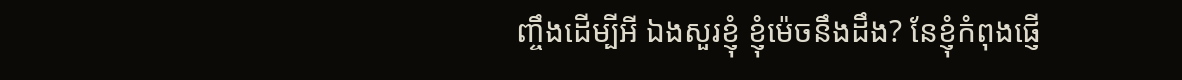ញ្ចឹងដើម្បីអី ឯងសួរខ្ញុំ ខ្ញុំម៉េចនឹងដឹង? នែខ្ញុំកំពុងផ្ញើ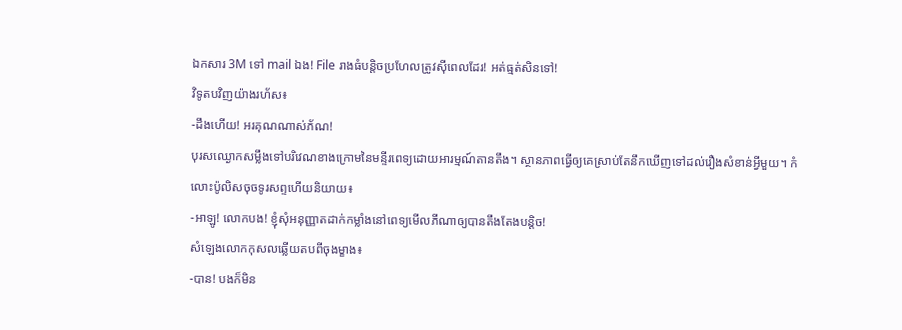ឯកសារ 3M ទៅ mail ឯង! File រាងធំបន្តិចប្រហែលត្រូវស៊ីពេលដែរ! អត់ធ្មត់សិនទៅ!
វិទូតបវិញយ៉ាងរហ័ស៖
-ដឹងហើយ! អរគុណណាស់ភ័ណ!
បុរសឈ្ងោកសម្លឹងទៅបរិវេណខាងក្រោមនៃមន្ទីរពេទ្យដោយអារម្មណ៍តានតឹង។ ស្ថានភាពធ្វើឲ្យគេស្រាប់តែនឹកឃើញទៅដល់រឿងសំខាន់អ្វីមួយ។ កំលោះប៉ូលិសចុចទូរសព្ទហើយនិយាយ៖
-អាឡូ! លោកបង! ខ្ញុំសុំអនុញ្ញាតដាក់កម្លាំងនៅពេទ្យមើលភីណាឲ្យបានតឹងតែងបន្តិច!
សំឡេងលោកកុសលឆ្លើយតបពីចុងម្ខាង៖
-បាន! បងក៏មិន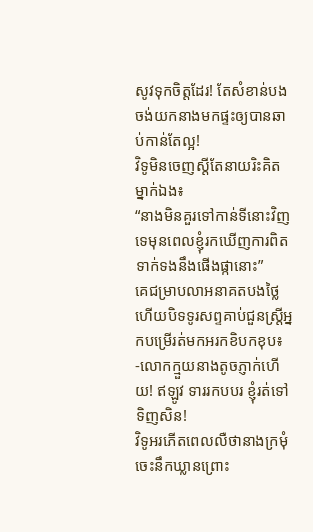សូវទុកចិត្តដែរ! តែសំខាន់បងចង់យកនាងមកផ្ទះឲ្យបានឆាប់កាន់តែល្អ!
វិទូមិនចេញស្តីតែនាយរិះគិតម្នាក់ឯង៖
“នាងមិនគួរទៅកាន់ទីនោះវិញទេមុនពេលខ្ញុំរកឃើញការពិតទាក់ទងនឹងផើងផ្កានោះ”
គេជម្រាបលាអនាគតបងថ្លៃហើយបិទទូរសព្ទគាប់ជួនស្ត្រីអ្នកបម្រើរត់មកអរកខិបកខុប៖
-លោកក្មួយនាងតូចភ្ញាក់ហើយ! ឥឡូវ ទាររកបបរ ខ្ញុំរត់ទៅទិញសិន!
វិទូអរភើតពេលលឺថានាងក្រមុំចេះនឹកឃ្លានព្រោះ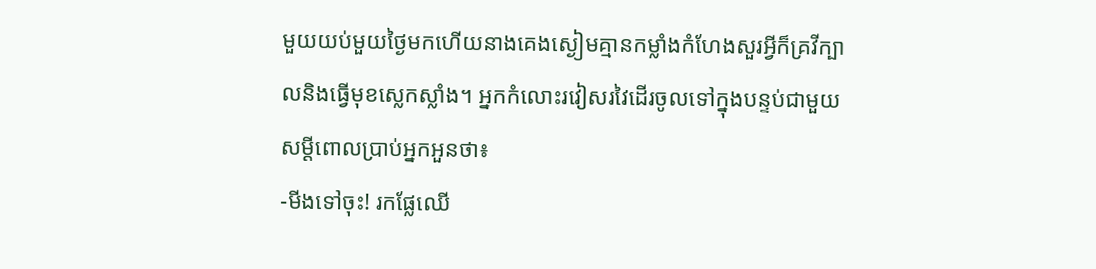មួយយប់មួយថ្ងៃមកហើយនាងគេងស្ងៀមគ្មានកម្លាំងកំហែងសួរអ្វីក៏គ្រវីក្បាលនិងធ្វើមុខស្លេកស្លាំង។ អ្នកកំលោះរវៀសរវៃដើរចូលទៅក្នុងបន្ទប់ជាមួយសម្ដីពោលប្រាប់អ្នកអួនថា៖
-មីងទៅចុះ! រកផ្លែឈើ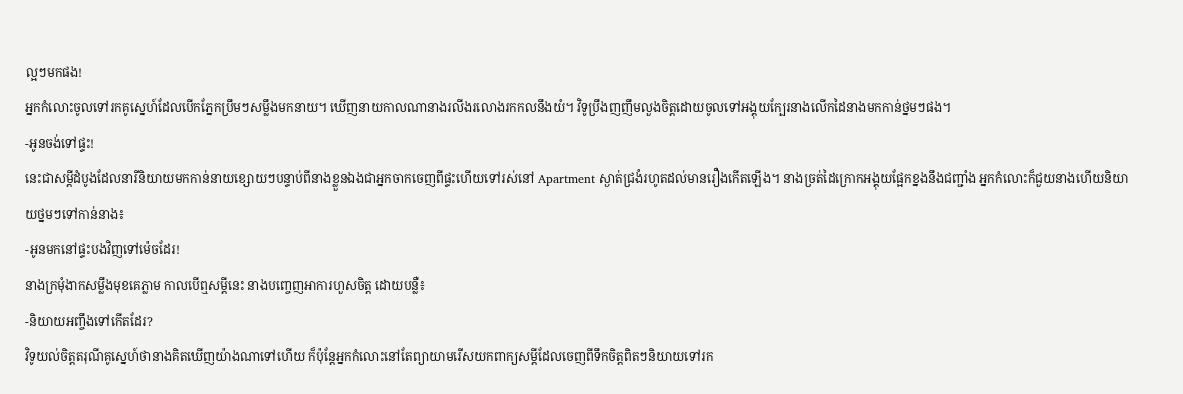ល្អៗមកផង!
អ្នកកំលោះចូលទៅរកគូស្នេហ៍ដែលបើកភ្នែកប្រឹមៗសម្លឹងមកនាយ។ ឃើញនាយកាលណានាងរលីងរលោងរកកលនឹងយំ។ វិទូប្រឹងញញឹមលួងចិត្តដោយចូលទៅអង្គុយក្បែរនាងលើកដៃនាងមកកាន់ថ្នមៗផង។
-អូនចង់ទៅផ្ទះ!
នេះជាសម្ដីដំបូងដែលនារីនិយាយមកកាន់នាយខ្សោយៗបន្ទាប់ពីនាងខ្លួនឯងជាអ្នកចាកចេញពីផ្ទះហើយទៅរស់នៅ Apartment ស្ងាត់ជ្រងំរហូតដល់មានរឿងកើតឡើង។ នាងច្រត់ដៃក្រោកអង្គុយផ្អែកខ្នងនឹងជញ្ជាំង អ្នកកំលោះក៏ជួយនាងហើយនិយាយថ្នមៗទៅកាន់នាង៖
-អូនមកនៅផ្ទះបងវិញទៅម៉េចដែរ!
នាងក្រមុំងាកសម្លឹងមុខគេភ្លាម កាលបើឮសម្ដីនេះ នាងបញ្ចេញអាការហួសចិត្ត ដោយបន្លឺ៖
-និយាយអញ្ចឹងទៅកើតដែរ?
វិទូយល់ចិត្តតរុណីគូស្នេហ៍ថានាងគិតឃើញយ៉ាងណាទៅហើយ ក៏ប៉ុន្តែអ្នកកំលោះនៅតែព្យាយាមរើសយកពាក្យសម្ដីដែលចេញពីទឹកចិត្តពិតៗនិយាយទៅរក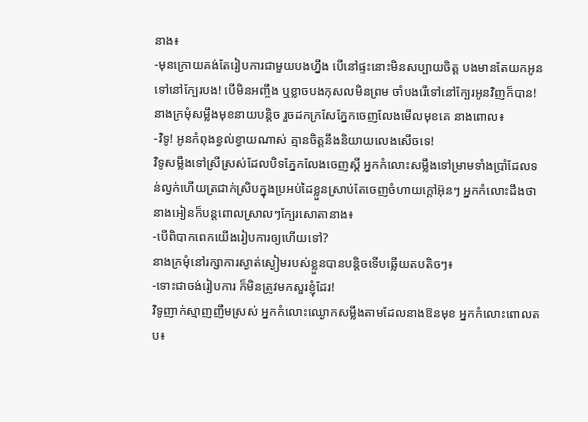នាង៖
-មុនក្រោយគង់តែរៀបការជាមួយបងហ្នឹង បើនៅផ្ទះនោះមិនសប្បាយចិត្ត បងមានតែយកអូនទៅនៅក្បែរបង! បើមិនអញ្ចឹង ឬខ្លាចបងកុសលមិនព្រម ចាំបងរើទៅនៅក្បែរអូនវិញក៏បាន!
នាងក្រមុំសម្លឹងមុខនាយបន្តិច រួចដកក្រសែភ្នែកចេញលែងមើលមុខគេ នាងពោល៖
-វិទូ! អូនកំពុងខ្វល់ខ្វាយណាស់ គ្មានចិត្តនឹងនិយាយលេងសើចទេ!
វិទូសម្លឹងទៅស្រីស្រស់ដែលបិទភ្នែកលែងចេញស្ដី អ្នកកំលោះសម្លឹងទៅម្រាមទាំងប្រាំដែលទន់ល្វក់ហើយត្រជាក់ស្រិបក្នុងប្រអប់ដៃខ្លួនស្រាប់តែចេញចំហាយក្តៅអ៊ុនៗ អ្នកកំលោះដឹងថានាងអៀនក៏បន្តពោលស្រាលៗក្បែរសោតានាង៖
-បើពិបាកពេកយើងរៀបការឲ្យហើយទៅ?
នាងក្រមុំនៅរក្សាការស្ងាត់ស្ងៀមរបស់ខ្លួនបានបន្តិចទើបឆ្លើយតបតិចៗ៖
-ទោះជាចង់រៀបការ ក៏មិនត្រូវមកសួរខ្ញុំដែរ!
វិទូញាក់ស្មាញញឹមស្រស់ អ្នកកំលោះឈ្ងោកសម្លឹងតាមដែលនាងឱនមុខ អ្នកកំលោះពោលតប៖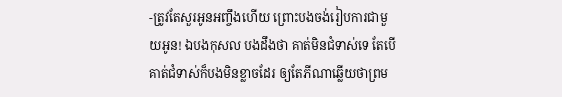-ត្រូវតែសួរអូនអញ្ចឹងហើយ ព្រោះបងចង់រៀបការជាមួយអូន! ឯបងកុសល បងដឹងថា គាត់មិនជំទាស់ទេ តែបើគាត់ជំទាស់ក៏បងមិនខ្លាចដែរ ឲ្យតែភីណាឆ្លើយថាព្រម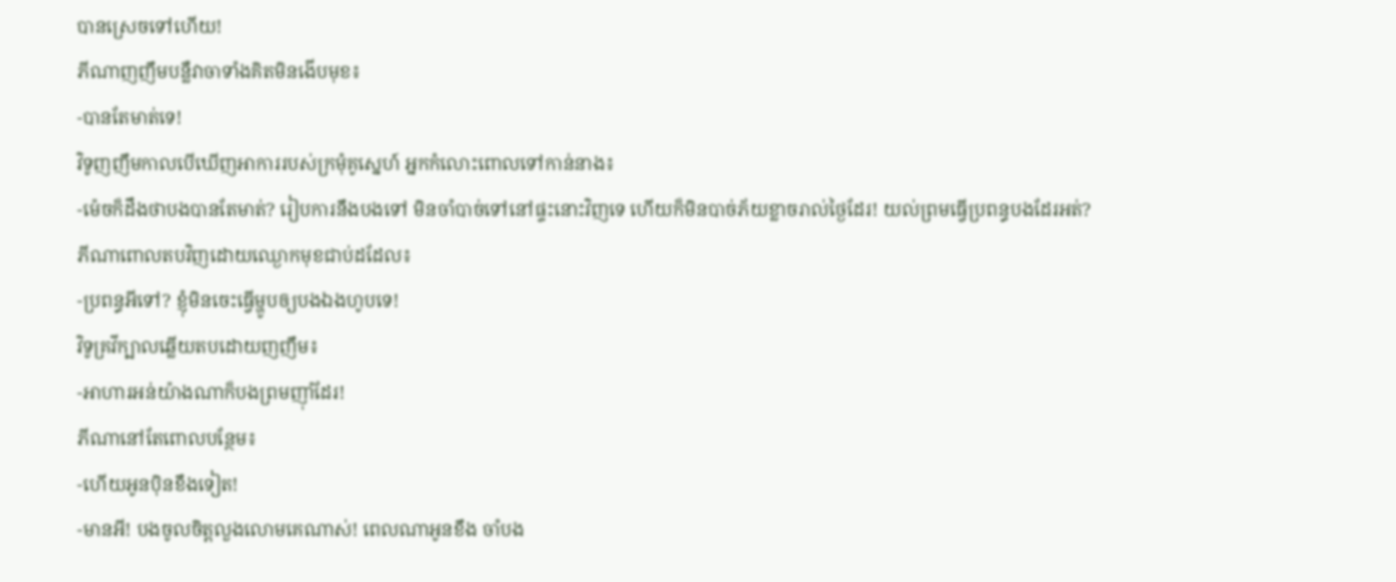បានស្រេចទៅហើយ!
ភីណាញញឹមបន្លឺវាចាទាំងគិតមិនងើបមុខ៖
-បានតែមាត់ទេ!
វិទូញញឹមកាលបើឃើញអាការរបស់ក្រមុំគូស្នេហ៍ អ្នកកំលោះពោលទៅកាន់នាង៖
-ម៉េចក៏ដឹងថាបងបានតែមាត់? រៀបការនឹងបងទៅ មិនចាំបាច់ទៅនៅផ្ទះនោះវិញទេ ហើយក៏មិនបាច់ភ័យខ្លាចរាល់ថ្ងៃដែរ! យល់ព្រមធ្វើប្រពន្ធបងដែរអត់?
ភីណាពោលតបវិញដោយឈ្ងោកមុខជាប់ដដែល៖
-ប្រពន្ធអីទៅ? ខ្ញុំមិនចេះធ្វើម្ហូបឲ្យបងឯងហូបទេ!
វិទូគ្រវីក្បាលឆ្លើយតបដោយញញឹម៖
-អាហារអន់យ៉ាងណាក៏បងព្រមញ៉ាំដែរ!
ភីណានៅតែពោលបន្ថែម៖
-ហើយអូនប៉ិនខឹងទៀត!
-មានអី! បងចូលចិត្តលួងលោមគេណាស់! ពេលណាអូនខឹង ចាំបង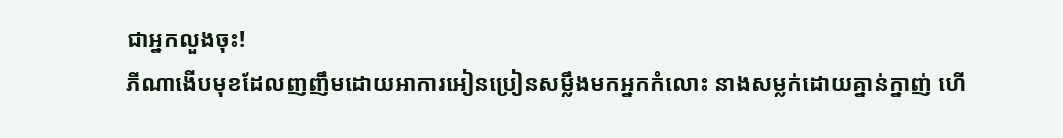ជាអ្នកលួងចុះ!
ភីណាងើបមុខដែលញញឹមដោយអាការអៀនប្រៀនសម្លឹងមកអ្នកកំលោះ នាងសម្លក់ដោយគ្នាន់ក្នាញ់ ហើ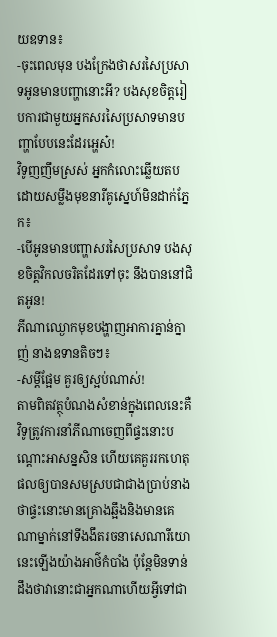យឧទាន៖
-ចុះពេលមុន បងក្រែងថាសរសៃប្រសាទអូនមានបញ្ហានោះអី? បងសុខចិត្តរៀបការជាមួយអ្នកសរសៃប្រសាទមានបញ្ហាបែបនេះដែរអ្ហេស៎!
វិទូញញឹមស្រស់ អ្នកកំលោះឆ្លើយតបដោយសម្លឹងមុខនារីគូស្នេហ៍មិនដាក់ភ្នែក៖
-បើអូនមានបញ្ហាសរសៃប្រសាទ បងសុខចិត្តវិកលចរិតដែរទៅចុះ នឹងបាននៅជិតអូន!
ភីណាឈ្ងោកមុខបង្ហាញអាការគ្នាន់ក្នាញ់ នាងឧទានតិចៗ៖
-សម្ដីផ្អែម គួរឲ្យស្អប់ណាស់!
តាមពិតវត្ថុបំណងសំខាន់ក្នុងពេលនេះគឺវិទូត្រូវការនាំភីណាចេញពីផ្ទះនោះបណ្តោះអាសន្នសិន ហើយគេគួររកហេតុផលឲ្យបានសមស្របជាជាងប្រាប់នាងថាផ្ទះនោះមានគ្រោងឆ្អឹងនិងមានគេណាម្នាក់នៅទីងងឹតរចនាសេណារីយោនេះឡើងយ៉ាងអាថ៌កំបាំង ប៉ុន្តែមិនទាន់ដឹងថាវានោះជាអ្នកណាហើយអ្វីទៅជា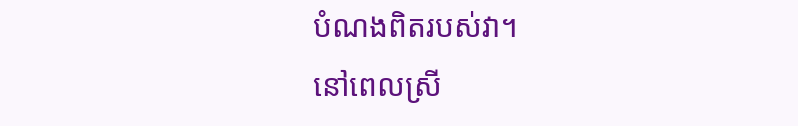បំណងពិតរបស់វា។
នៅពេលស្រី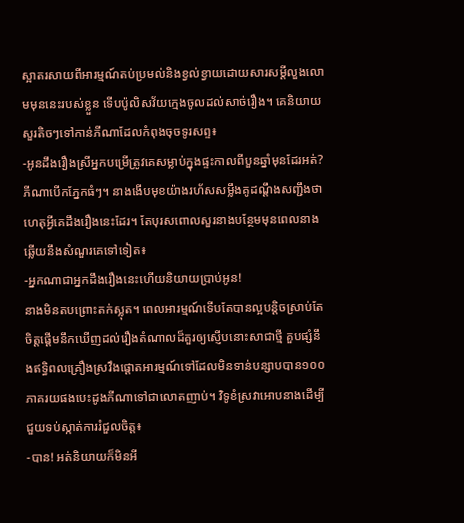ស្អាតរសាយពីអារម្មណ៍តប់ប្រមល់និងខ្វល់ខ្វាយដោយសារសម្តីលួងលោមមុននេះរបស់ខ្លួន ទើបប៉ូលិសវ័យក្មេងចូលដល់សាច់រឿង។ គេនិយាយសួរតិចៗទៅកាន់ភីណាដែលកំពុងចុចទូរសព្ទ៖
-អូនដឹងរឿងស្រីអ្នកបម្រើត្រូវគេសម្លាប់ក្នុងផ្ទះកាលពីបួនឆ្នាំមុនដែរអត់?
ភីណាបើកភ្នែកធំៗ។ នាងងើបមុខយ៉ាងរហ័សសម្លឹងគូដណ្តឹងសញ្ជឹងថាហេតុអ្វីគេដឹងរឿងនេះដែរ។ តែបុរសពោលសួរនាងបន្ថែមមុនពេលនាងឆ្លើយនឹងសំណួរគេទៅទៀត៖
-អ្នកណាជាអ្នកដឹងរឿងនេះហើយនិយាយប្រាប់អូន!
នាងមិនតបព្រោះតក់ស្លុត។ ពេលអារម្មណ៍ទើបតែបានល្អបន្តិចស្រាប់តែចិត្តផ្ដើមនឹកឃើញដល់រឿងតំណាលដ៏គួរឲ្យស្ញើបនោះសាជាថ្មី គួបផ្សំនឹងឥទ្ធិពលគ្រឿងស្រវឹងផ្ដោតអារម្មណ៍ទៅដែលមិនទាន់បន្សាបបាន១០០ភាគរយផងបេះដូងភីណាទៅជាលោតញាប់។ វិទូខំស្រវាអោបនាងដើម្បីជួយទប់ស្កាត់ការរំជួលចិត្ត៖
-បាន! អត់និយាយក៏មិនអី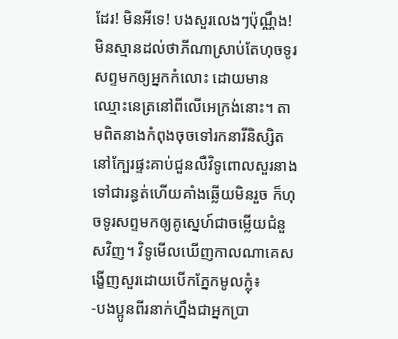ដែរ! មិនអីទេ! បងសួរលេងៗប៉ុណ្ណឹង!
មិនស្មានដល់ថាភីណាស្រាប់តែហុចទូរសព្ទមកឲ្យអ្នកកំលោះ ដោយមានឈ្មោះនេត្រនៅពីលើអេក្រង់នោះ។ តាមពិតនាងកំពុងចុចទៅរកនារីនិស្សិតនៅក្បែរផ្ទះគាប់ជួនលឺវិទូពោលសួរនាងទៅជារន្ធត់ហើយគាំងឆ្លើយមិនរួច ក៏ហុចទូរសព្ទមកឲ្យគូស្នេហ៍ជាចម្លើយជំនួសវិញ។ វិទូមើលឃើញកាលណាគេសង្ខើញសួរដោយបើកភ្នែកមូលក្លុំ៖
-បងប្អូនពីរនាក់ហ្នឹងជាអ្នកប្រា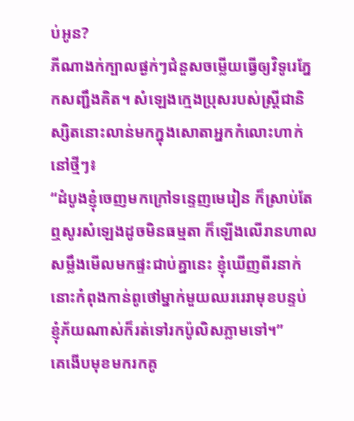ប់អូន?
ភីណាងក់ក្បាលផ្ងក់ៗជំនួសចម្លើយធ្វើឲ្យវិទូរេភ្នែកសញ្ជឹងគិត។ សំឡេងក្មេងប្រុសរបស់ស្ត្រីជានិស្សិតនោះលាន់មកក្នុងសោតាអ្នកកំលោះហាក់នៅថ្មីៗ៖
“ដំបូងខ្ញុំចេញមកក្រៅទន្ទេញមេរៀន ក៏ស្រាប់តែឮសូរសំឡេងដូចមិនធម្មតា ក៏ឡើងលើរានហាលសម្លឹងមើលមកផ្ទះជាប់គ្នានេះ ខ្ញុំឃើញពីរនាក់នោះកំពុងកាន់ពូថៅម្នាក់មួយឈររេរាមុខបន្ទប់ ខ្ញុំភ័យណាស់ក៏រត់ទៅរកប៉ូលិសភ្លាមទៅ។”
គេងើបមុខមករកគូ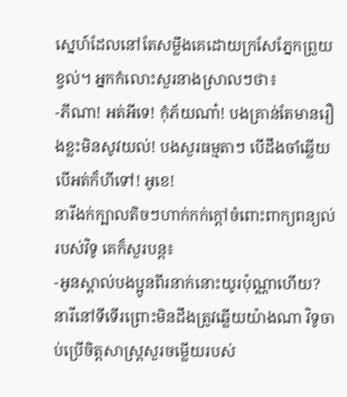ស្នេហ៍ដែលនៅតែសម្លឹងគេដោយក្រសែភ្នែកព្រួយខ្វល់។ អ្នកកំលោះសួរនាងស្រាលៗថា៖
-ភីណា! អត់អីទេ! កុំភ័យណា៎! បងគ្រាន់តែមានរឿងខ្លះមិនសូវយល់! បងសួរធម្មតាៗ បើដឹងចាំឆ្លើយបើអត់ក៏ហីទៅ! អូខេ!
នារីងក់ក្បាលតិចៗហាក់កក់ក្ដៅចំពោះពាក្យពន្យល់របស់វិទូ គេក៏សួរបន្ត៖
-អូនស្គាល់បងប្អូនពីរនាក់នោះយូរប៉ុណ្ណាហើយ?
នារីនៅទីទើរព្រោះមិនដឹងត្រូវឆ្លើយយ៉ាងណា វិទូចាប់ប្រើចិត្តសាស្ត្រសួរចម្លើយរបស់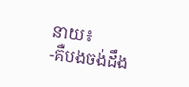នាយ៖
-គឺបងចង់ដឹង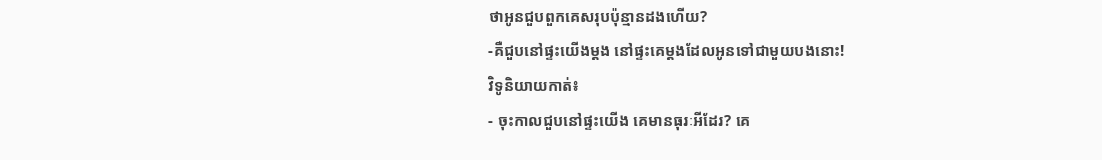ថាអូនជួបពួកគេសរុបប៉ុន្មានដងហើយ?
-គឺជួបនៅផ្ទះយើងម្ដង នៅផ្ទះគេម្ដងដែលអូនទៅជាមួយបងនោះ!
វិទូនិយាយកាត់៖
- ចុះកាលជួបនៅផ្ទះយើង គេមានធុរៈអីដែរ? គេ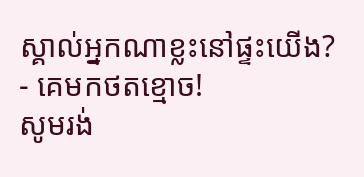ស្គាល់អ្នកណាខ្លះនៅផ្ទះយើង?
- គេមកថតខ្មោច!
សូមរង់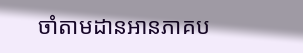ចាំតាមដានអានភាគប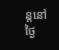ន្តនៅថ្ងៃ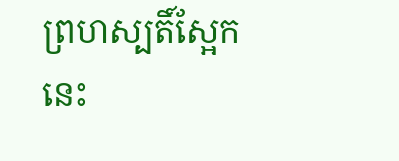ព្រហស្បតិ៍ស្អែកនេះ